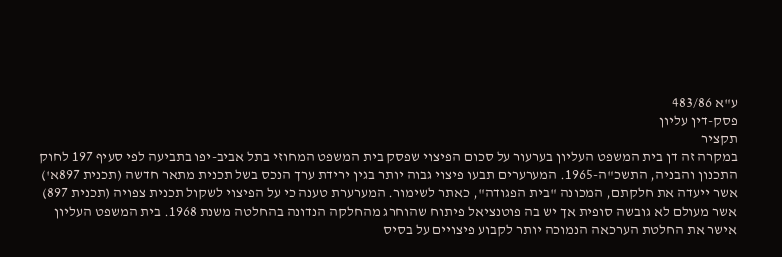ע"א 483/86
פסק-דין עליון
תקציר
במקרה זה דן בית המשפט העליון בערעור על סכום הפיצוי שפסק בית המשפט המחוזי בתל אביב-יפו בתביעה לפי סעיף 197 לחוק התכנון והבניה, התשכ"ה-1965. המערערים תבעו פיצוי גבוה יותר בגין ירידת ערך הנכס בשל תכנית מתאר חדשה (תכנית 897א') אשר ייעדה את חלקתם, המכונה "בית הפגודה", כאתר לשימור. המערערת טענה כי על הפיצוי לשקול תכנית צפויה (תכנית 897) אשר מעולם לא גובשה סופית אך יש בה פוטנציאל פיתוח שהוחרג מהחלקה הנדונה בהחלטה משנת 1968. בית המשפט העליון אישר את החלטת הערכאה הנמוכה יותר לקבוע פיצויים על בסיס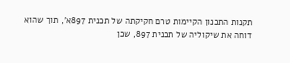תקנות התכנון הקיימות טרם חקיקתה של תכנית 897א', תוך שהוא דוחה את שיקוליה של תכנית 897, שכן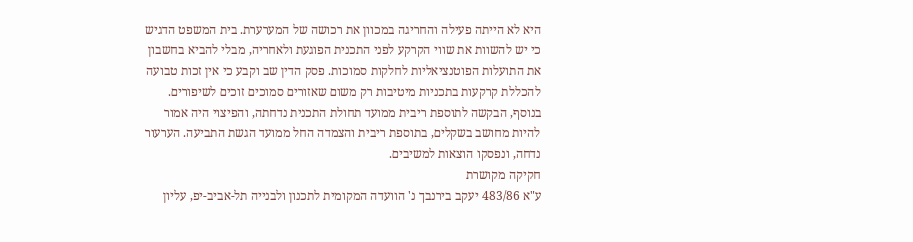היא לא הייתה פעילה והחריגה במכוון את רכושה של המערערת. בית המשפט הדגיש כי יש להשוות את שווי הקרקע לפני התכנית הפוגעת ולאחריה, מבלי להביא בחשבון את התועלות הפוטנציאליות לחלקות סמוכות. פסק הדין שב וקבע כי אין זכות טבועה להכללת קרקעות בתכניות מיטיבות רק משום שאזורים סמוכים זוכים לשיפורים. בנוסף, הבקשה לתוספת ריבית ממועד תחולת התכנית נדחתה, והפיצוי היה אמור להיות מחושב בשקלים, בתוספת ריבית והצמדה החל ממועד הגשת התביעה. הערעור נדחה, ונפסקו הוצאות למשיבים.
חקיקה מקושרת
ע"א 483/86 יעקב בירנבך נ' הוועדה המקומית לתכנון ולבנייה תל-אביב-יפ, עליון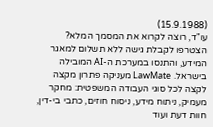(15.9.1988)
עו"ד, רוצה לקרוא את המסמך המלא?
הצטרפו לקבלת גישה ללא תשלום למאגר המידע, והתנסו במערכת ה-AI המובילה בישראל. LawMate מעניקה פתרון מקצה לקצה לכל סוגי העבודה המשפטית: מחקר מעמיק, ניתוח מידע, ניסוח חוזים, כתבי בי-דין, חוות דעת ועוד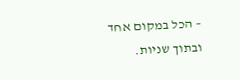– הכל במקום אחד ובתוך שניות.